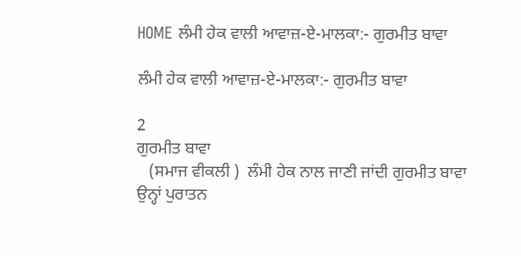HOME ਲੰਮੀ ਹੇਕ ਵਾਲੀ ਆਵਾਜ਼-ਏ-ਮਾਲਕਾ:- ਗੁਰਮੀਤ ਬਾਵਾ

ਲੰਮੀ ਹੇਕ ਵਾਲੀ ਆਵਾਜ਼-ਏ-ਮਾਲਕਾ:- ਗੁਰਮੀਤ ਬਾਵਾ

2
ਗੁਰਮੀਤ ਬਾਵਾ
   (ਸਮਾਜ ਵੀਕਲੀ )  ਲੰਮੀ ਹੇਕ ਨਾਲ ਜਾਣੀ ਜਾਂਦੀ ਗੁਰਮੀਤ ਬਾਵਾ ਉਨ੍ਹਾਂ ਪੁਰਾਤਨ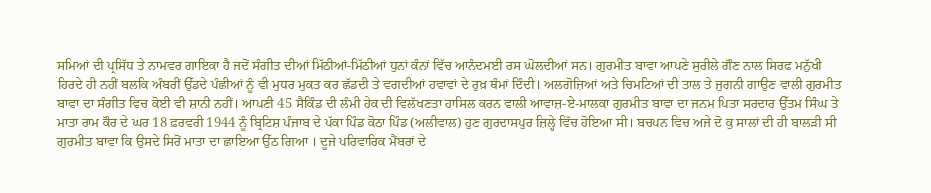ਸਮਿਆਂ ਦੀ ਪ੍ਰਸਿੱਧ ਤੇ ਨਾਮਵਰ ਗਾਇਕਾ ਹੈ ਜਦੋਂ ਸੰਗੀਤ ਦੀਆਂ ਮਿੱਠੀਆਂ-ਮਿੱਠੀਆਂ ਧੁਨਾਂ ਕੰਨਾਂ ਵਿੱਚ ਆਨੰਦਮਈ ਰਸ ਘੋਲਦੀਆਂ ਸਨ। ਗੁਰਮੀਤ ਬਾਵਾ ਆਪਣੇ ਸੁਰੀਲੇ ਗੌਣ ਨਾਲ ਸਿਰਫ ਮਨੁੱਖੀ ਹਿਰਦੇ ਹੀ ਨਹੀਂ ਬਲਕਿ ਅੰਬਰੀਂ ਉੱਡਦੇ ਪੰਛੀਆਂ ਨੂੰ ਵੀ ਮੁਧਰ ਮੁਕਤ ਕਰ ਛੱਡਦੀ ਤੇ ਵਗਦੀਆਂ ਹਵਾਵਾਂ ਦੇ ਰੁਖ਼ ਥੰਮਾਂ ਦਿੰਦੀ। ਅਲਗੋਜ਼ਿਆਂ ਅਤੇ ਚਿਮਟਿਆਂ ਦੀ ਤਾਲ ਤੇ ਜੁਗਨੀ ਗਾਉਣ ਵਾਲੀ ਗੁਰਮੀਤ ਬਾਵਾ ਦਾ ਸੰਗੀਤ ਵਿਚ ਕੋਈ ਵੀ ਸ਼ਾਨੀ ਨਹੀਂ। ਆਪਣੀ 45 ਸੈਕਿੰਡ ਦੀ ਲੰਮੀ ਹੇਕ ਦੀ ਵਿਲੱਖਣਤਾ ਹਾਸਿਲ ਕਰਨ ਵਾਲੀ ਆਵਾਜ਼-ਏ-ਮਾਲਕਾ ਗੁਰਮੀਤ ਬਾਵਾ ਦਾ ਜਨਮ ਪਿਤਾ ਸਰਦਾਰ ਉੱਤਮ ਸਿੰਘ ਤੇ ਮਾਤਾ ਰਾਮ ਕੌਰ ਦੇ ਘਰ 18 ਫ਼ਰਵਰੀ 1944 ਨੂੰ ਬ੍ਰਿਟਿਸ਼ ਪੰਜਾਬ ਦੇ ਪੱਕਾ ਪਿੰਡ ਕੋਠਾ ਪਿੰਡ (ਅਲੀਵਾਲ) ਹੁਣ ਗੁਰਦਾਸਪੁਰ ਜ਼ਿਲ੍ਹੇ ਵਿੱਚ ਹੋਇਆ ਸੀ। ਬਚਪਨ ਵਿਚ ਅਜੇ ਦੋ ਕੁ ਸਾਲਾਂ ਦੀ ਹੀ ਬਾਲੜੀ ਸੀ ਗੁਰਮੀਤ ਬਾਵਾ ਕਿ ਉਸਦੇ ਸਿਰੋਂ ਮਾਤਾ ਦਾ ਛਾਇਆ ਉੱਠ ਗਿਆ । ਦੂਜੇ ਪਰਿਵਾਰਿਕ ਮੈਂਬਰਾਂ ਦੇ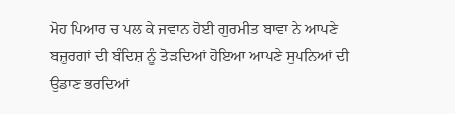ਮੋਹ ਪਿਆਰ ਚ ਪਲ ਕੇ ਜਵਾਨ ਹੋਈ ਗੁਰਮੀਤ ਬਾਵਾ ਨੇ ਆਪਣੇ ਬਜ਼ੁਰਗਾਂ ਦੀ ਬੰਦਿਸ਼ ਨੂੰ ਤੋੜਦਿਆਂ ਹੋਇਆ ਆਪਣੇ ਸੁਪਨਿਆਂ ਦੀ ਉਡਾਣ ਭਰਦਿਆਂ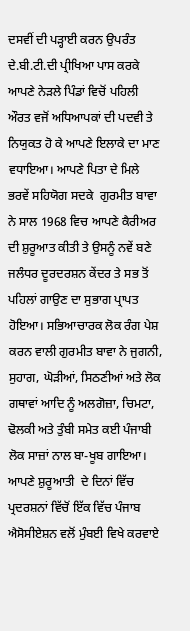ਦਸਵੀਂ ਦੀ ਪੜ੍ਹਾਈ ਕਰਨ ਉਪਰੰਤ ਦੇ.ਬੀ.ਟੀ.ਦੀ ਪ੍ਰੀਖਿਆ ਪਾਸ ਕਰਕੇ ਆਪਣੇ ਨੇੜਲੇ ਪਿੰਡਾਂ ਵਿਚੋਂ ਪਹਿਲੀ ਔਰਤ ਵਜੋਂ ਅਧਿਆਪਕਾਂ ਦੀ ਪਦਵੀ ਤੇ ਨਿਯੁਕਤ ਹੋ ਕੇ ਆਪਣੇ ਇਲਾਕੇ ਦਾ ਮਾਣ ਵਧਾਇਆ। ਆਪਣੇ ਪਿਤਾ ਦੇ ਮਿਲੇ ਭਰਵੇਂ ਸਹਿਯੋਗ ਸਦਕੇ  ਗੁਰਮੀਤ ਬਾਵਾ ਨੇ ਸਾਲ 1968 ਵਿਚ ਆਪਣੇ ਕੈਰੀਅਰ ਦੀ ਸ਼ੁਰੂਆਤ ਕੀਤੀ ਤੇ ਉਸਨੂੰ ਨਵੇਂ ਬਣੇ ਜਲੰਧਰ ਦੂਰਦਰਸ਼ਨ ਕੇਂਦਰ ਤੇ ਸਭ ਤੋਂ ਪਹਿਲਾਂ ਗਾਉਣ ਦਾ ਸੁਭਾਗ ਪ੍ਰਾਪਤ ਹੋਇਆ। ਸਭਿਆਚਾਰਕ ਲੋਕ ਰੰਗ ਪੇਸ਼ ਕਰਨ ਵਾਲੀ ਗੁਰਮੀਤ ਬਾਵਾ ਨੇ ਜੁਗਨੀ, ਸੁਹਾਗ, ਘੋੜੀਆਂ, ਸਿਠਣੀਆਂ ਅਤੇ ਲੋਕ ਗਥਾਵਾਂ ਆਦਿ ਨੂੰ ਅਲਗੋਜ਼ਾ, ਚਿਮਟਾ, ਢੋਲਕੀ ਅਤੇ ਤੁੰਬੀ ਸਮੇਤ ਕਈ ਪੰਜਾਬੀ ਲੋਕ ਸਾਜ਼ਾਂ ਨਾਲ ਬਾ-ਖੂਬ ਗਾਇਆ। ਆਪਣੇ ਸ਼ੁਰੂਆਤੀ  ਦੇ ਦਿਨਾਂ ਵਿੱਚ ਪ੍ਰਦਰਸ਼ਨਾਂ ਵਿੱਚੋਂ ਇੱਕ ਵਿੱਚ ਪੰਜਾਬ ਐਸੋਸੀਏਸ਼ਨ ਵਲੋਂ ਮੁੰਬਈ ਵਿਖੇ ਕਰਵਾਏ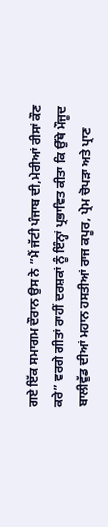ਗਏ ਇੱਕ ਸਮਾਗਮ ਦੌਰਾਨ ਉਸ ਨੇ ”ਮੈਂ ਜੱਟੀ ਪੰਜਾਬ ਦੀ,ਮੇਰੀਆਂ ਰੀਸਾਂ ਕੌਣ ਕਰੇ” ਵਰਗੇ ਗੀਤਾਂ ਰਾਹੀਂ ਦਰਸ਼ਕਾਂ ਨੂੰ ਇੰਨ੍ਹਾਂ ਪ੍ਰਭਾਵਿਤ ਕੀਤਾ ਕਿ ਉੱਥੇ ਮੌਜੂਦ ਬਾਲੀਵੁੱਡ ਦੀਆਂ ਮਹਾਨ ਹਸਤੀਆਂ ਰਾਜ ਕਪੂਰ, ਪ੍ਰੇਮ ਚੋਪੜਾ ਅਤੇ ਪ੍ਰਾਣ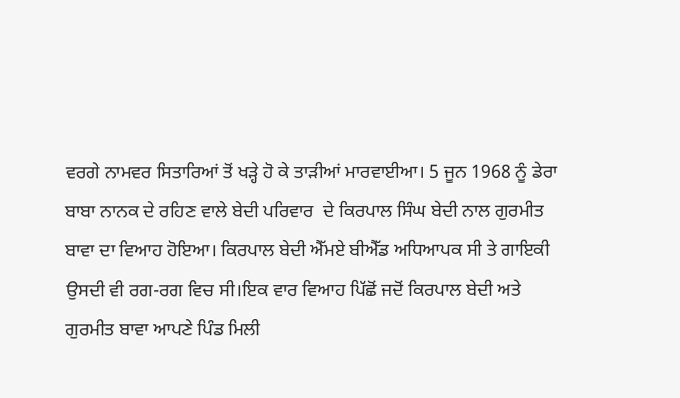ਵਰਗੇ ਨਾਮਵਰ ਸਿਤਾਰਿਆਂ ਤੋਂ ਖੜ੍ਹੇ ਹੋ ਕੇ ਤਾੜੀਆਂ ਮਾਰਵਾਈਆ। 5 ਜੂਨ 1968 ਨੂੰ ਡੇਰਾ ਬਾਬਾ ਨਾਨਕ ਦੇ ਰਹਿਣ ਵਾਲੇ ਬੇਦੀ ਪਰਿਵਾਰ  ਦੇ ਕਿਰਪਾਲ ਸਿੰਘ ਬੇਦੀ ਨਾਲ ਗੁਰਮੀਤ ਬਾਵਾ ਦਾ ਵਿਆਹ ਹੋਇਆ। ਕਿਰਪਾਲ ਬੇਦੀ ਐੱਮਏ ਬੀਐੱਡ ਅਧਿਆਪਕ ਸੀ ਤੇ ਗਾਇਕੀ ਉਸਦੀ ਵੀ ਰਗ-ਰਗ ਵਿਚ ਸੀ।ਇਕ ਵਾਰ ਵਿਆਹ ਪਿੱਛੋਂ ਜਦੋਂ ਕਿਰਪਾਲ ਬੇਦੀ ਅਤੇ ਗੁਰਮੀਤ ਬਾਵਾ ਆਪਣੇ ਪਿੰਡ ਮਿਲੀ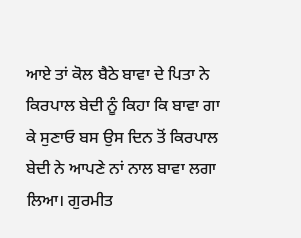ਆਏ ਤਾਂ ਕੋਲ ਬੈਠੇ ਬਾਵਾ ਦੇ ਪਿਤਾ ਨੇ ਕਿਰਪਾਲ ਬੇਦੀ ਨੂੰ ਕਿਹਾ ਕਿ ਬਾਵਾ ਗਾ ਕੇ ਸੁਣਾਓ ਬਸ ਉਸ ਦਿਨ ਤੋਂ ਕਿਰਪਾਲ ਬੇਦੀ ਨੇ ਆਪਣੇ ਨਾਂ ਨਾਲ ਬਾਵਾ ਲਗਾ ਲਿਆ। ਗੁਰਮੀਤ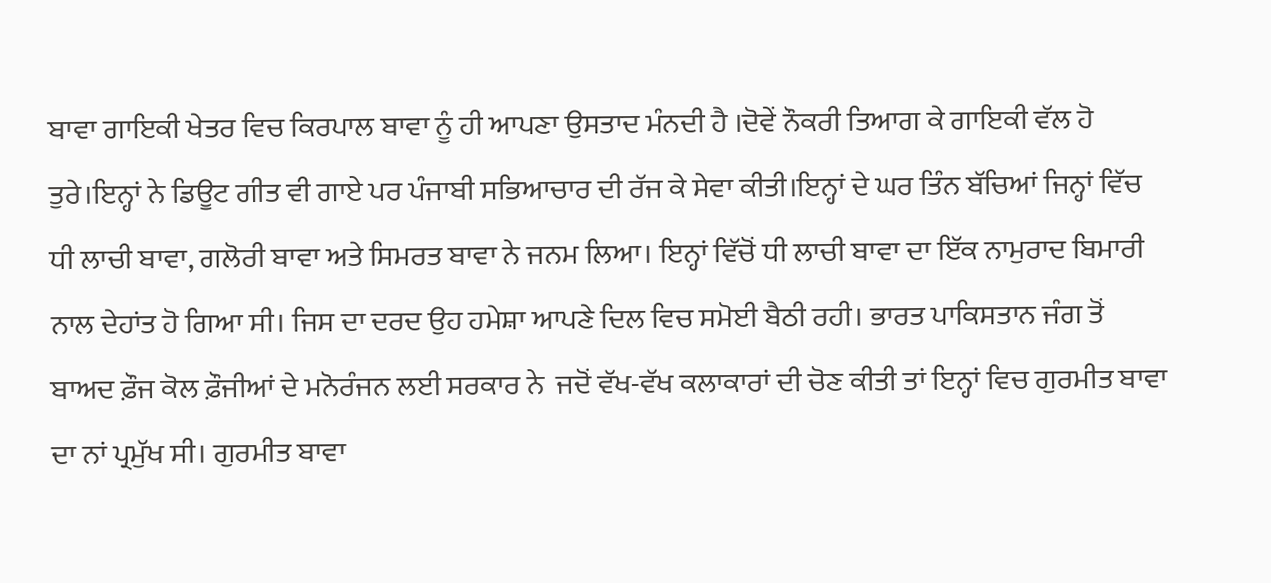ਬਾਵਾ ਗਾਇਕੀ ਖੇਤਰ ਵਿਚ ਕਿਰਪਾਲ ਬਾਵਾ ਨੂੰ ਹੀ ਆਪਣਾ ਉਸਤਾਦ ਮੰਨਦੀ ਹੈ ।ਦੋਵੇਂ ਨੌਕਰੀ ਤਿਆਗ ਕੇ ਗਾਇਕੀ ਵੱਲ ਹੋ ਤੁਰੇ।ਇਨ੍ਹਾਂ ਨੇ ਡਿਊਟ ਗੀਤ ਵੀ ਗਾਏ ਪਰ ਪੰਜਾਬੀ ਸਭਿਆਚਾਰ ਦੀ ਰੱਜ ਕੇ ਸੇਵਾ ਕੀਤੀ।ਇਨ੍ਹਾਂ ਦੇ ਘਰ ਤਿੰਨ ਬੱਚਿਆਂ ਜਿਨ੍ਹਾਂ ਵਿੱਚ ਧੀ ਲਾਚੀ ਬਾਵਾ, ਗਲੋਰੀ ਬਾਵਾ ਅਤੇ ਸਿਮਰਤ ਬਾਵਾ ਨੇ ਜਨਮ ਲਿਆ। ਇਨ੍ਹਾਂ ਵਿੱਚੋਂ ਧੀ ਲਾਚੀ ਬਾਵਾ ਦਾ ਇੱਕ ਨਾਮੁਰਾਦ ਬਿਮਾਰੀ ਨਾਲ ਦੇਹਾਂਤ ਹੋ ਗਿਆ ਸੀ। ਜਿਸ ਦਾ ਦਰਦ ਉਹ ਹਮੇਸ਼ਾ ਆਪਣੇ ਦਿਲ ਵਿਚ ਸਮੋਈ ਬੈਠੀ ਰਹੀ। ਭਾਰਤ ਪਾਕਿਸਤਾਨ ਜੰਗ ਤੋਂ ਬਾਅਦ ਫ਼ੌਜ ਕੋਲ ਫ਼ੌਜੀਆਂ ਦੇ ਮਨੋਰੰਜਨ ਲਈ ਸਰਕਾਰ ਨੇ  ਜਦੋਂ ਵੱਖ-ਵੱਖ ਕਲਾਕਾਰਾਂ ਦੀ ਚੋਣ ਕੀਤੀ ਤਾਂ ਇਨ੍ਹਾਂ ਵਿਚ ਗੁਰਮੀਤ ਬਾਵਾ ਦਾ ਨਾਂ ਪ੍ਰਮੁੱਖ ਸੀ। ਗੁਰਮੀਤ ਬਾਵਾ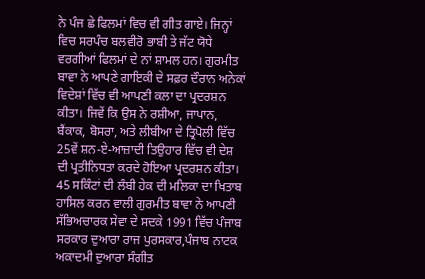ਨੇ ਪੰਜ ਛੇ ਫਿਲਮਾਂ ਵਿਚ ਵੀ ਗੀਤ ਗਾਏ। ਜਿਨ੍ਹਾਂ ਵਿਚ ਸਰਪੰਚ ਬਲਵੀਰੋ ਭਾਬੀ ਤੇ ਜੱਟ ਯੋਧੇ ਵਰਗੀਆਂ ਫਿਲਮਾਂ ਦੇ ਨਾਂ ਸ਼ਾਮਲ ਹਨ। ਗੁਰਮੀਤ ਬਾਵਾ ਨੇ ਆਪਣੇ ਗਾਇਕੀ ਦੇ ਸਫ਼ਰ ਦੌਰਾਨ ਅਨੇਕਾਂ ਵਿਦੇਸ਼ਾਂ ਵਿੱਚ ਵੀ ਆਪਣੀ ਕਲਾ ਦਾ ਪ੍ਰਦਰਸ਼ਨ ਕੀਤਾ। ਜਿਵੇਂ ਕਿ ਉਸ ਨੇ ਰਸ਼ੀਆ, ਜਾਪਾਨ, ਬੈਂਕਾਕ, ਬੋਸਰਾ, ਅਤੇ ਲੀਬੀਆ ਦੇ ਤ੍ਰਿਪੋਲੀ ਵਿੱਚ 25ਵੇਂ ਸ਼ਨ-ਏ-ਆਜ਼ਾਦੀ ਤਿਉਹਾਰ ਵਿੱਚ ਵੀ ਦੇਸ਼ ਦੀ ਪ੍ਰਤੀਨਿਧਤਾ ਕਰਦੇ ਹੋਇਆ ਪ੍ਰਦਰਸ਼ਨ ਕੀਤਾ। 45 ਸਕਿੰਟਾਂ ਦੀ ਲੰਬੀ ਹੇਕ ਦੀ ਮਲਿਕਾ ਦਾ ਖਿਤਾਬ ਹਾਸਿਲ ਕਰਨ ਵਾਲੀ ਗੁਰਮੀਤ ਬਾਵਾ ਨੇ ਆਪਣੀ ਸੱਭਿਅਚਾਰਕ ਸੇਵਾ ਦੇ ਸਦਕੇ 1991 ਵਿੱਚ ਪੰਜਾਬ ਸਰਕਾਰ ਦੁਆਰਾ ਰਾਜ ਪੁਰਸਕਾਰ,ਪੰਜਾਬ ਨਾਟਕ ਅਕਾਦਮੀ ਦੁਆਰਾ ਸੰਗੀਤ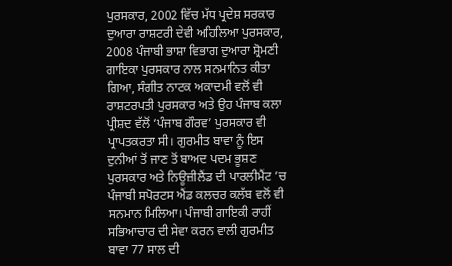ਪੁਰਸਕਾਰ, 2002 ਵਿੱਚ ਮੱਧ ਪ੍ਰਦੇਸ਼ ਸਰਕਾਰ ਦੁਆਰਾ ਰਾਸ਼ਟਰੀ ਦੇਵੀ ਅਹਿਲਿਆ ਪੁਰਸਕਾਰ, 2008 ਪੰਜਾਬੀ ਭਾਸ਼ਾ ਵਿਭਾਗ ਦੁਆਰਾ ਸ਼੍ਰੋਮਣੀ ਗਾਇਕਾ ਪੁਰਸਕਾਰ ਨਾਲ ਸਨਮਾਨਿਤ ਕੀਤਾ ਗਿਆ, ਸੰਗੀਤ ਨਾਟਕ ਅਕਾਦਮੀ ਵਲੋਂ ਵੀ ਰਾਸ਼ਟਰਪਤੀ ਪੁਰਸਕਾਰ ਅਤੇ ਉਹ ਪੰਜਾਬ ਕਲਾ ਪ੍ਰੀਸ਼ਦ ਵੱਲੋਂ ‘ਪੰਜਾਬ ਗੌਰਵ’ ਪੁਰਸਕਾਰ ਵੀ ਪ੍ਰਾਪਤਕਰਤਾ ਸੀ। ਗੁਰਮੀਤ ਬਾਵਾ ਨੂੰ ਇਸ ਦੁਨੀਆਂ ਤੋਂ ਜਾਣ ਤੋਂ ਬਾਅਦ ਪਦਮ ਭੂਸ਼ਣ ਪੁਰਸਕਾਰ ਅਤੇ ਨਿਊਜ਼ੀਲੈਂਡ ਦੀ ਪਾਰਲੀਮੈਂਟ ’ਚ ਪੰਜਾਬੀ ਸਪੋਰਟਸ ਐਂਡ ਕਲਚਰ ਕਲੱਬ ਵਲੋਂ ਵੀ ਸਨਮਾਨ ਮਿਲਿਆ। ਪੰਜਾਬੀ ਗਾਇਕੀ ਰਾਹੀਂ ਸਭਿਆਚਾਰ ਦੀ ਸੇਵਾ ਕਰਨ ਵਾਲੀ ਗੁਰਮੀਤ ਬਾਵਾ 77 ਸਾਲ ਦੀ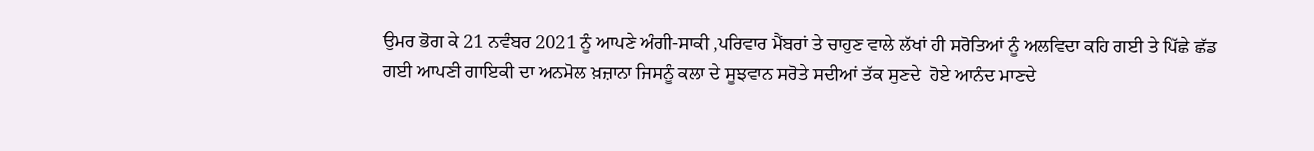ਉਮਰ ਭੋਗ ਕੇ 21 ਨਵੰਬਰ 2021 ਨੂੰ ਆਪਣੇ ਅੰਗੀ-ਸਾਕੀ ,ਪਰਿਵਾਰ ਮੈਂਬਰਾਂ ਤੇ ਚਾਹੁਣ ਵਾਲੇ ਲੱਖਾਂ ਹੀ ਸਰੋਤਿਆਂ ਨੂੰ ਅਲਵਿਦਾ ਕਹਿ ਗਈ ਤੇ ਪਿੱਛੇ ਛੱਡ ਗਈ ਆਪਣੀ ਗਾਇਕੀ ਦਾ ਅਨਮੋਲ ਖ਼ਜ਼ਾਨਾ ਜਿਸਨੂੰ ਕਲਾ ਦੇ ਸੂਝਵਾਨ ਸਰੋਤੇ ਸਦੀਆਂ ਤੱਕ ਸੁਣਦੇ  ਹੋਏ ਆਨੰਦ ਮਾਣਦੇ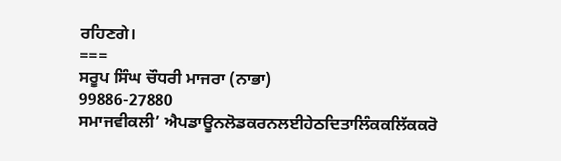ਰਹਿਣਗੇ।
===
ਸਰੂਪ ਸਿੰਘ ਚੌਧਰੀ ਮਾਜਰਾ (ਨਾਭਾ)
99886-27880
ਸਮਾਜਵੀਕਲੀ’ ਐਪਡਾਊਨਲੋਡਕਰਨਲਈਹੇਠਦਿਤਾਲਿੰਕਕਲਿੱਕਕਰੋ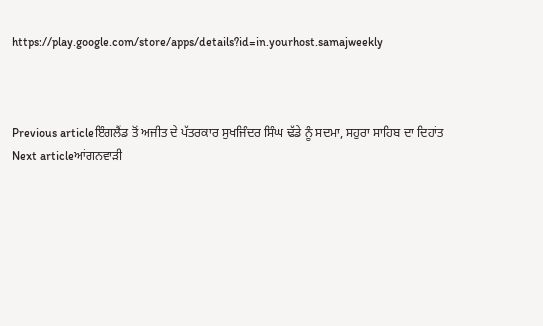https://play.google.com/store/apps/details?id=in.yourhost.samajweekly



Previous articleਇੰਗਲੈਂਡ ਤੋਂ ਅਜੀਤ ਦੇ ਪੱਤਰਕਾਰ ਸੁਖਜਿੰਦਰ ਸਿੰਘ ਢੱਡੇ ਨੂੰ ਸਦਮਾ, ਸਹੁਰਾ ਸਾਹਿਬ ਦਾ ਦਿਹਾਂਤ
Next articleਆਂਗਨਵਾੜੀ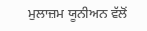ਮੁਲਾਜ਼ਮ ਯੂਨੀਅਨ ਵੱਲੋਂ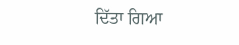ਦਿੱਤਾ ਗਿਆ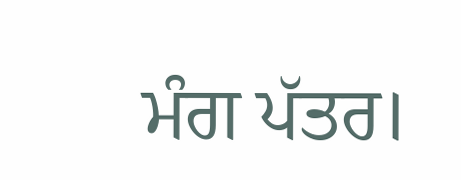ਮੰਗ ਪੱਤਰ।